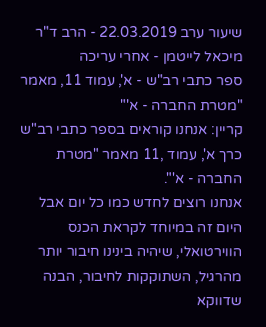שיעור ערב 22.03.2019 - הרב ד"ר מיכאל לייטמן - אחרי עריכה
ספר כתבי רב"ש - א', עמוד 11, מאמר "מטרת החברה - א'"
קריין: אנחנו קוראים בספר כתבי רב"ש כרך א', עמוד ,11 מאמר "מטרת החברה - א'".
אנחנו רוצים לחדש כמו כל יום אבל היום זה במיוחד לקראת הכנס הווירטואלי, שיהיה בינינו חיבור יותר מהרגיל, השתוקקות לחיבור, הבנה שדווקא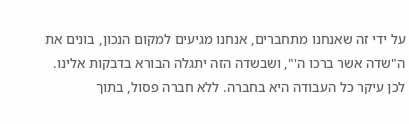על ידי זה שאנחנו מתחברים, אנחנו מגיעים למקום הנכון, בונים את ה"שדה אשר ברכו ה'", ושבשדה הזה יתגלה הבורא בדבקות אלינו.
לכן עיקר כל העבודה היא בחברה. ללא חברה פסול, בתוך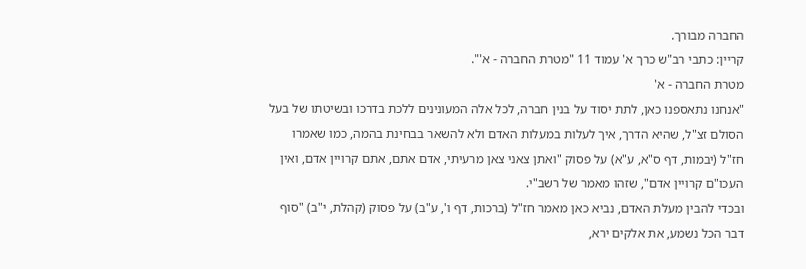החברה מבורך.
קריין: כתבי רב"ש כרך א' עמוד 11 "מטרת החברה - א'".
מטרת החברה - א'
"אנחנו נתאספנו כאן, לתת יסוד על בנין חברה, לכל אלה המעונינים ללכת בדרכו ובשיטתו של בעל הסולם זצ"ל, שהיא הדרך, איך לעלות במעלות האדם ולא להשאר בבחינת בהמה, כמו שאמרו חז"ל (יבמות, דף ס"א, ע"א) על פסוק "ואתן צאני צאן מרעיתי, אדם אתם, אתם קרויין אדם, ואין העכו"ם קרויין אדם", שזהו מאמר של רשב"י.
ובכדי להבין מעלת האדם, נביא כאן מאמר חז"ל (ברכות, דף ו', ע"ב) על פסוק (קהלת, י"ב) "סוף דבר הכל נשמע, את אלקים ירא,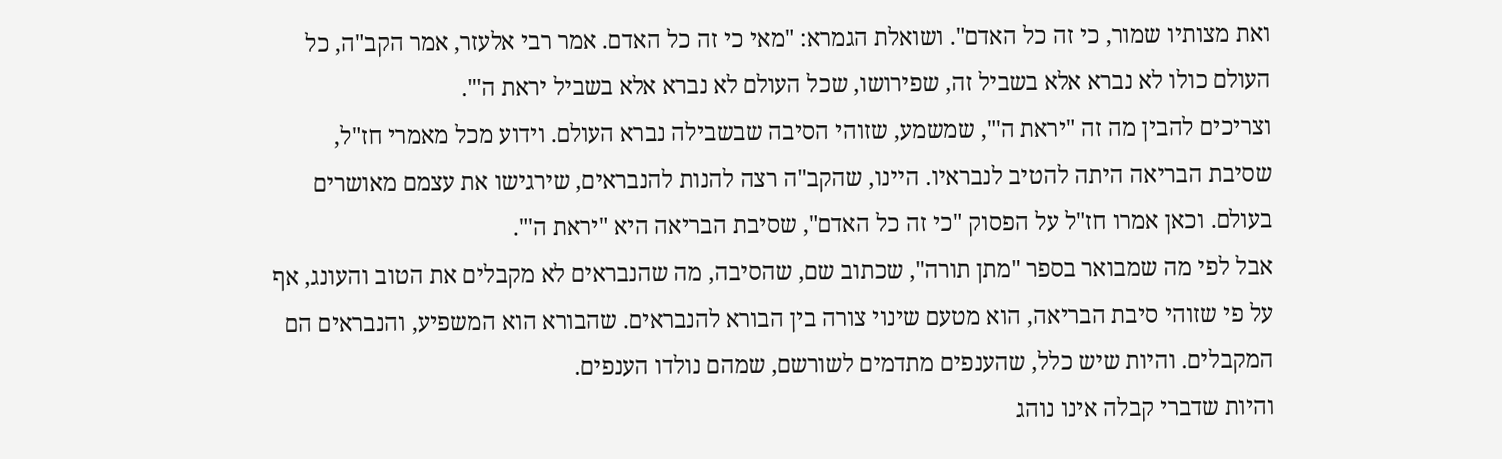ואת מצותיו שמור, כי זה כל האדם". ושואלת הגמרא: "מאי כי זה כל האדם. אמר רבי אלעזר, אמר הקב"ה, כל העולם כולו לא נברא אלא בשביל זה, שפירושו, שכל העולם לא נברא אלא בשביל יראת ה'".
וצריכים להבין מה זה "יראת ה'", שמשמע, שזוהי הסיבה שבשבילה נברא העולם. וידוע מכל מאמרי חז"ל, שסיבת הבריאה היתה להטיב לנבראיו. היינו, שהקב"ה רצה להנות להנבראים, שירגישו את עצמם מאושרים בעולם. וכאן אמרו חז"ל על הפסוק "כי זה כל האדם", שסיבת הבריאה היא "יראת ה'".
אבל לפי מה שמבואר בספר "מתן תורה", שכתוב שם, שהסיבה, מה שהנבראים לא מקבלים את הטוב והעונג, אף על פי שזוהי סיבת הבריאה, הוא מטעם שינוי צורה בין הבורא להנבראים. שהבורא הוא המשפיע, והנבראים הם המקבלים. והיות שיש כלל, שהענפים מתדמים לשורשם, שמהם נולדו הענפים.
והיות שדברי קבלה אינו נוהג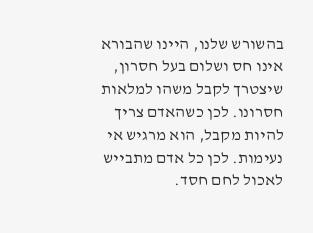בהשורש שלנו, היינו שהבורא אינו חס ושלום בעל חסרון, שיצטרך לקבל משהו למלאות חסרונו. לכן כשהאדם צריך להיות מקבל, הוא מרגיש אי נעימות. לכן כל אדם מתבייש לאכול לחם חסד.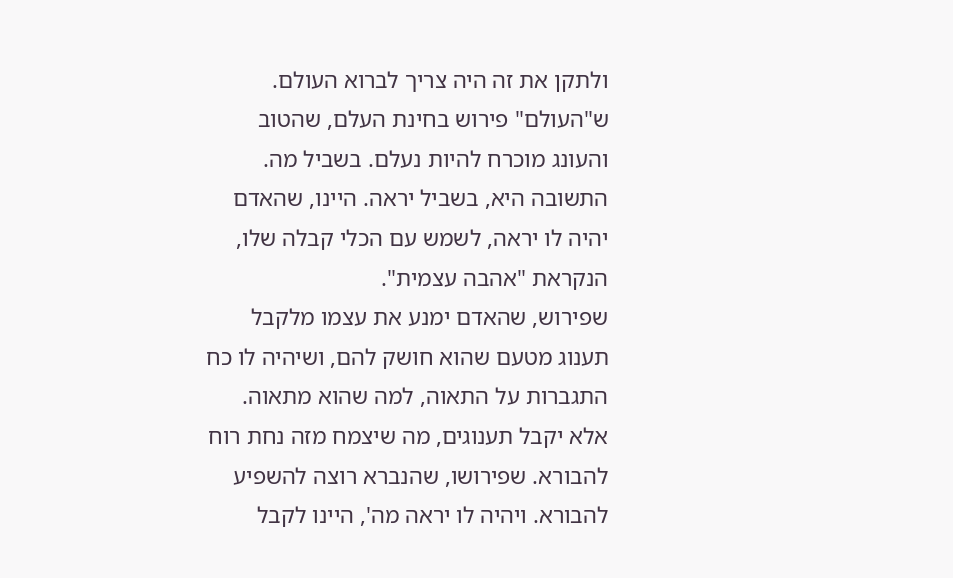ולתקן את זה היה צריך לברוא העולם. ש"העולם" פירוש בחינת העלם, שהטוב והעונג מוכרח להיות נעלם. בשביל מה. התשובה היא, בשביל יראה. היינו, שהאדם יהיה לו יראה, לשמש עם הכלי קבלה שלו, הנקראת "אהבה עצמית".
שפירוש, שהאדם ימנע את עצמו מלקבל תענוג מטעם שהוא חושק להם, ושיהיה לו כח התגברות על התאוה, למה שהוא מתאוה.
אלא יקבל תענוגים, מה שיצמח מזה נחת רוח להבורא. שפירושו, שהנברא רוצה להשפיע להבורא. ויהיה לו יראה מה', היינו לקבל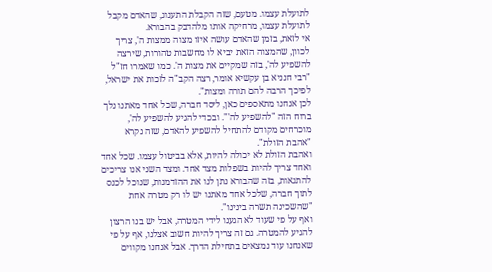לתועלת עצמו. מטעם, שזה הקבלת התענוג, שהאדם מקבל לתועלת עצמו, מרחיקה אותו מלהדבק בהבורא.
אי לזאת, בזמן שהאדם עושה איזו מצוה ממצות ה', צריך לכוון, שהמצוה הזאת יביא לו מחשבות טהורות, שירצה להשפיע לה', בזה שמקיים את מצות ה'. כמו שאמרו חז"ל "רבי חנניא בן עקשיא אומר, רצה הקב"ה לזכות את ישראל, לפיכך הרבה להם תורה ומצות".
לכן אנחנו מתאספים כאן, ליסד חברה, שכל אחד מאתנו נלך ברוח הזה "להשפיע לה'". ובכדי להגיע להשפיע לה', מוכרחים מקודם להתחיל להשפיע להאדם, שזה נקרא "אהבת הזולת".
ואהבת הזולת לא יכולה להיות, אלא בביטול עצמו. שכל אחד ואחד צריך להיות בשפלות מצד אחד. ומצד השני אנו צריכים להתגאות, בזה שהבורא נתן לנו את ההזדמנות, שנוכל לכנס לתוך חברה, שלכל אחד מאתנו יש לו רק מטרה אחת "שהשכינה תשרה בינינו".
ואף על פי שעוד לא הגענו לידי המטרה, אבל יש בנו הרצון להגיע להמטרה. גם זה צריך להיות חשוב אצלנו, אף על פי שאנחנו עוד נמצאים בתחילת הדרך. אבל אנחנו מקווים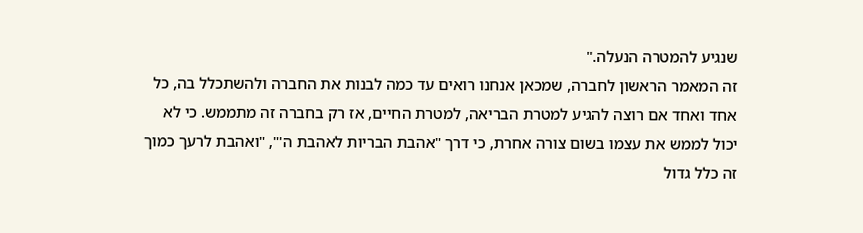שנגיע להמטרה הנעלה."
זה המאמר הראשון לחברה, שמכאן אנחנו רואים עד כמה לבנות את החברה ולהשתכלל בה, כל אחד ואחד אם רוצה להגיע למטרת הבריאה, למטרת החיים, אז רק בחברה זה מתממש. כי לא יכול לממש את עצמו בשום צורה אחרת, כי דרך "אהבת הבריות לאהבת ה'", "ואהבת לרעך כמוך זה כלל גדול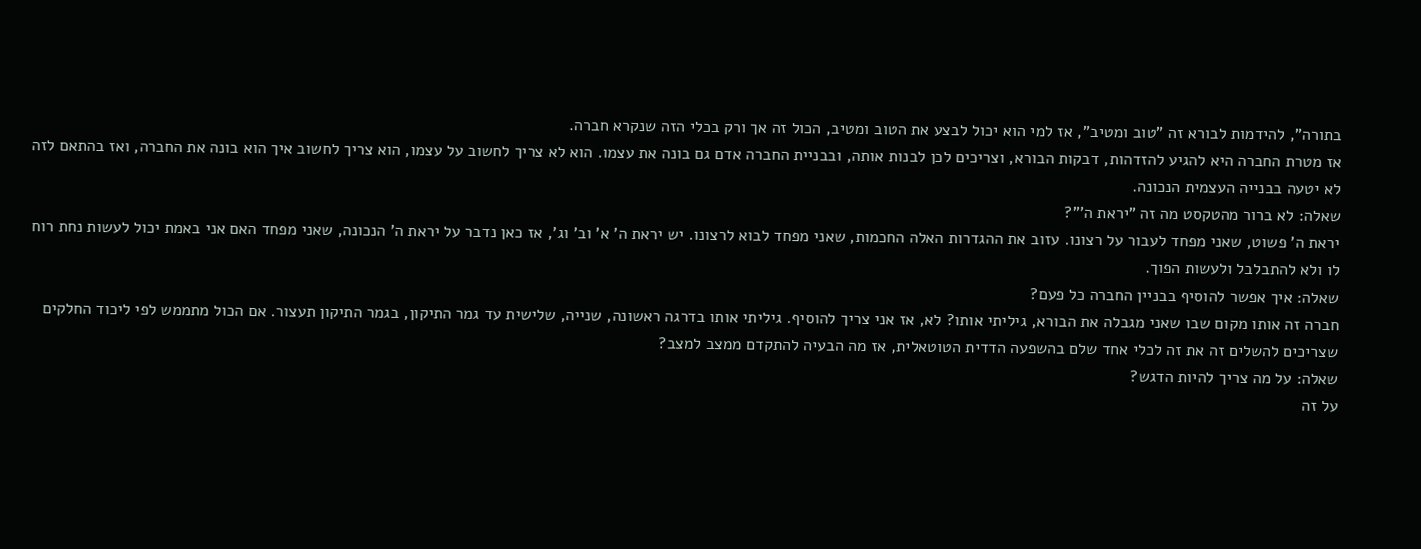בתורה", להידמות לבורא זה "טוב ומטיב", אז למי הוא יכול לבצע את הטוב ומטיב, הכול זה אך ורק בכלי הזה שנקרא חברה.
אז מטרת החברה היא להגיע להזדהות, דבקות הבורא, וצריכים לכן לבנות אותה, ובבניית החברה אדם גם בונה את עצמו. הוא לא צריך לחשוב על עצמו, הוא צריך לחשוב איך הוא בונה את החברה, ואז בהתאם לזה לא יטעה בבנייה העצמית הנכונה.
שאלה: לא ברור מהטקסט מה זה "יראת ה'"?
יראת ה' פשוט, שאני מפחד לעבור על רצונו. עזוב את ההגדרות האלה החכמות, שאני מפחד לבוא לרצונו. יש יראת ה' א' וב' וג', אז כאן נדבר על יראת ה' הנכונה, שאני מפחד האם אני באמת יכול לעשות נחת רוח לו ולא להתבלבל ולעשות הפוך.
שאלה: איך אפשר להוסיף בבניין החברה כל פעם?
חברה זה אותו מקום שבו שאני מגבלה את הבורא, גיליתי אותו? לא, אז אני צריך להוסיף. גיליתי אותו בדרגה ראשונה, שנייה, שלישית עד גמר התיקון, בגמר התיקון תעצור. אם הכול מתממש לפי ליכוד החלקים שצריכים להשלים זה את זה לכלי אחד שלם בהשפעה הדדית הטוטאלית, אז מה הבעיה להתקדם ממצב למצב?
שאלה: על מה צריך להיות הדגש?
על זה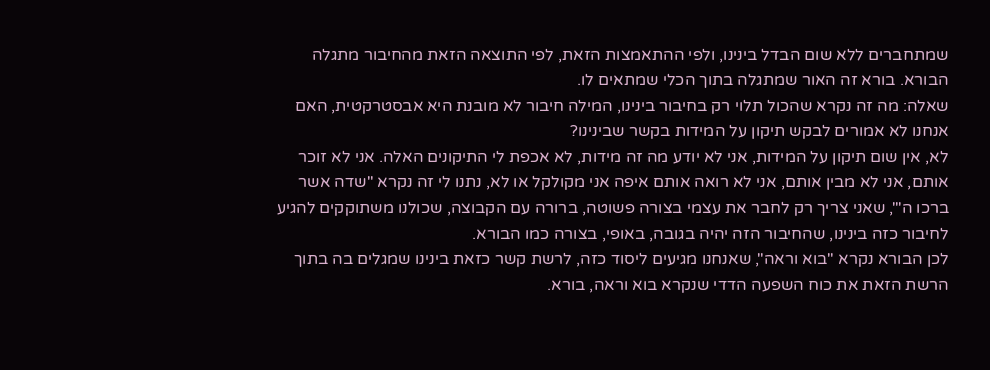שמתחברים ללא שום הבדל בינינו, ולפי ההתאמצות הזאת, לפי התוצאה הזאת מהחיבור מתגלה הבורא. בורא זה האור שמתגלה בתוך הכלי שמתאים לו.
שאלה: מה זה נקרא שהכול תלוי רק בחיבור בינינו, המילה חיבור לא מובנת היא אבסטרקטית, האם אנחנו לא אמורים לבקש תיקון על המידות בקשר שבינינו?
לא, אין שום תיקון על המידות, אני לא יודע מה זה מידות, לא אכפת לי התיקונים האלה. אני לא זוכר אותם, אני לא מבין אותם, אני לא רואה אותם איפה אני מקולקל או לא, נתנו לי זה נקרא "שדה אשר ברכו ה'", שאני צריך רק לחבר את עצמי בצורה פשוטה, ברורה עם הקבוצה, שכולנו משתוקקים להגיע לחיבור כזה בינינו, שהחיבור הזה יהיה בגובה, באופי, בצורה כמו הבורא.
לכן הבורא נקרא "בוא וראה", שאנחנו מגיעים ליסוד כזה, לרשת קשר כזאת בינינו שמגלים בה בתוך הרשת הזאת את כוח השפעה הדדי שנקרא בוא וראה, בורא.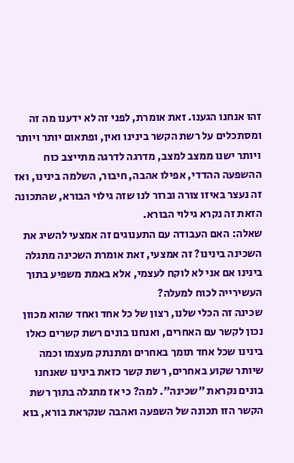זהו אנחנו הגענו. זאת אומרת, לפני זה לא ידענו מה זה ומסתכלים על רשת הקשר בינינו ואין, ופתאום יותר ויותר ויותר ישנו ממצב למצב, מדרגה לדרגה מתייצב כוח ההשפעה ההדדי, אפילו אהבה, חיבור, השלמה בינינו, ואז זה נעצר באיזו צורה וברור לנו שזה גילוי הבורא, שהתכונה הזאת זה נקרא גילוי הבורא.
שאלה: האם העבודה עם התענוגים זה אמצעי להשיג את השכינה בינינו? זה אמצעי, זאת אומרת השכינה מתגלה בינינו אם אני לא לוקח לעצמי, אלא באמת משפיע בתוך העשירייה לכוח למעלה?
שכינה זה הכלי שלנו, רצון של כל אחד ואחד שהוא מכוון נכון לקשר עם האחרים, ואנחנו בונים רשת קשרים כאלו בינינו שכל אחד תומך באחרים ומתנתק מעצמו וכמה שיותר שקוע באחרים, רשת קשר כזאת בינינו שאנחנו בונים נקראת "שכינה". למה? כי אז מתגלה בתוך רשת הקשר הזו תכונה של השפעה ואהבה שנקראת בורא, בוא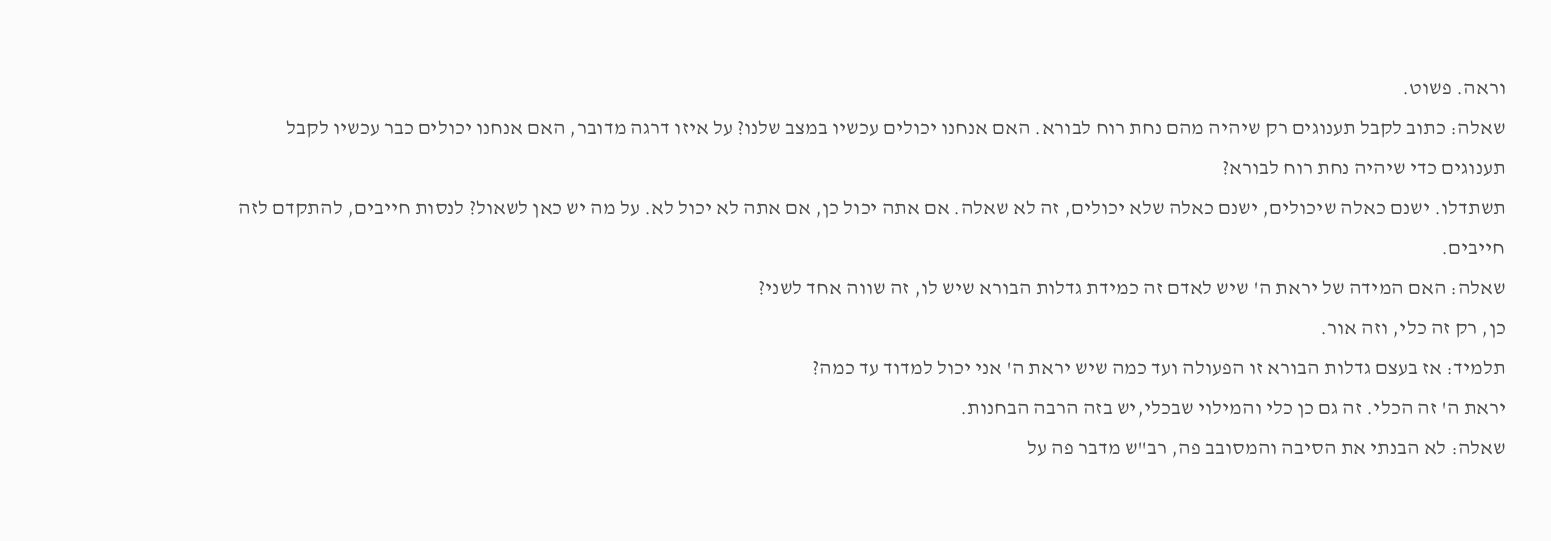וראה. פשוט.
שאלה: כתוב לקבל תענוגים רק שיהיה מהם נחת רוח לבורא. האם אנחנו יכולים עכשיו במצב שלנו? על איזו דרגה מדובר, האם אנחנו יכולים כבר עכשיו לקבל תענוגים כדי שיהיה נחת רוח לבורא?
תשתדלו. ישנם כאלה שיכולים, ישנם כאלה שלא יכולים, זה לא שאלה. אם אתה יכול כן, אם אתה לא יכול לא. על מה יש כאן לשאול? לנסות חייבים, להתקדם לזה חייבים.
שאלה: האם המידה של יראת ה' שיש לאדם זה כמידת גדלות הבורא שיש לו, זה שווה אחד לשני?
כן, רק זה כלי, וזה אור.
תלמיד: אז בעצם גדלות הבורא זו הפעולה ועד כמה שיש יראת ה' אני יכול למדוד עד כמה?
יראת ה' זה הכלי. זה גם כן כלי והמילוי שבכלי,יש בזה הרבה הבחנות.
שאלה: לא הבנתי את הסיבה והמסובב פה, רב"ש מדבר פה על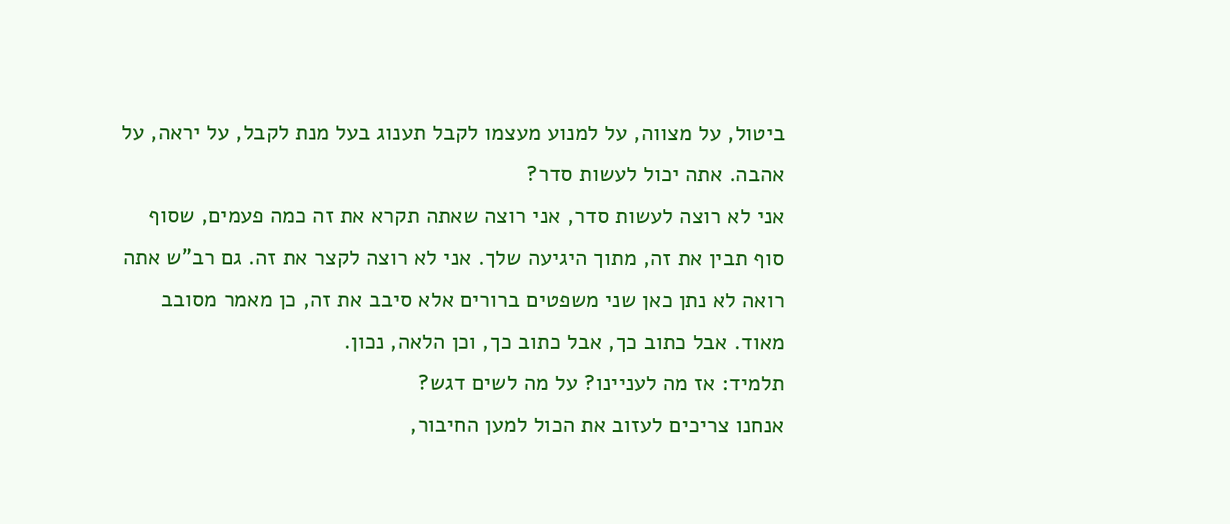ביטול, על מצווה, על למנוע מעצמו לקבל תענוג בעל מנת לקבל, על יראה, על אהבה. אתה יכול לעשות סדר?
אני לא רוצה לעשות סדר, אני רוצה שאתה תקרא את זה כמה פעמים, שסוף סוף תבין את זה, מתוך היגיעה שלך. אני לא רוצה לקצר את זה. גם רב"ש אתה רואה לא נתן כאן שני משפטים ברורים אלא סיבב את זה, כן מאמר מסובב מאוד. אבל כתוב כך, אבל כתוב כך, וכן הלאה, נכון.
תלמיד: אז מה לעניינו? על מה לשים דגש?
אנחנו צריכים לעזוב את הכול למען החיבור,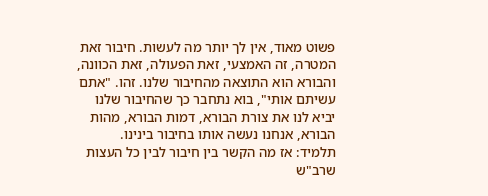פשוט מאוד, אין לך יותר מה לעשות. חיבור זאת המטרה, זה האמצעי, זאת הפעולה, זאת הכוונה, והבורא הוא התוצאה מהחיבור שלנו. זהו. "אתם עשיתם אותי", בוא נתחבר כך שהחיבור שלנו יביא לנו את צורת הבורא, דמות הבורא, מהות הבורא, אנחנו נעשה אותו בחיבור בינינו.
תלמיד: אז מה הקשר בין חיבור לבין כל העצות שרב"ש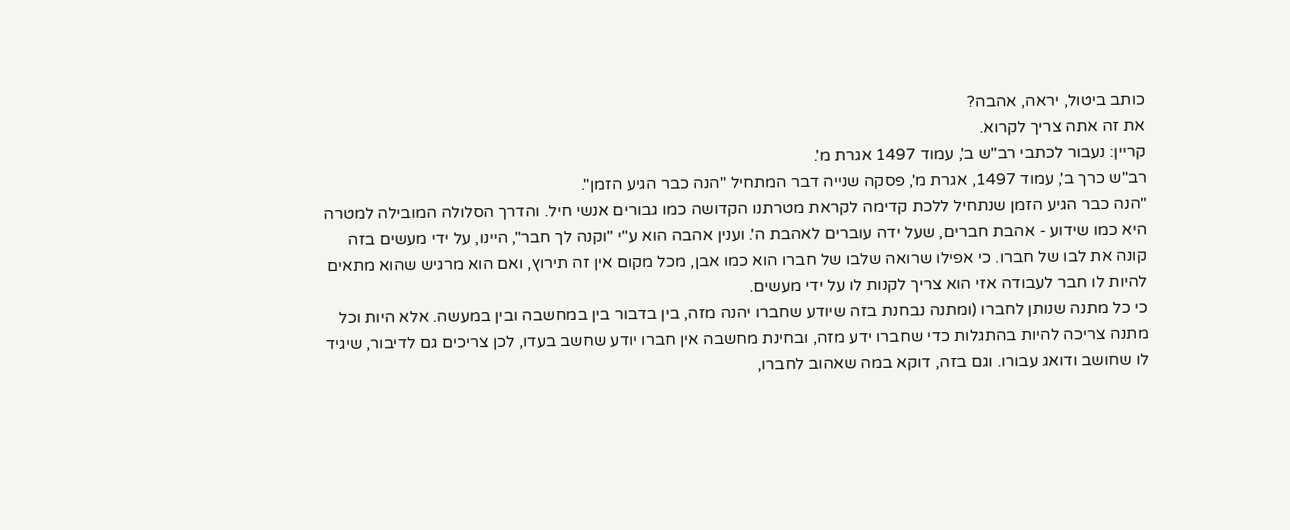כותב ביטול, יראה, אהבה?
את זה אתה צריך לקרוא.
קריין: נעבור לכתבי רב"ש ב', עמוד 1497 אגרת מ'.
רב"ש כרך ב', עמוד 1497, אגרת מ', פסקה שנייה דבר המתחיל "הנה כבר הגיע הזמן".
"הנה כבר הגיע הזמן שנתחיל ללכת קדימה לקראת מטרתנו הקדושה כמו גבורים אנשי חיל. והדרך הסלולה המובילה למטרה היא כמו שידוע - אהבת חברים, שעל ידה עוברים לאהבת ה'. וענין אהבה הוא ע"י "וקנה לך חבר", היינו, על ידי מעשים בזה קונה את לבו של חברו. כי אפילו שרואה שלבו של חברו הוא כמו אבן, מכל מקום אין זה תירוץ, ואם הוא מרגיש שהוא מתאים להיות לו חבר לעבודה אזי הוא צריך לקנות לו על ידי מעשים.
כי כל מתנה שנותן לחברו (ומתנה נבחנת בזה שיודע שחברו יהנה מזה, בין בדבור בין במחשבה ובין במעשה. אלא היות וכל מתנה צריכה להיות בהתגלות כדי שחברו ידע מזה, ובחינת מחשבה אין חברו יודע שחשב בעדו, לכן צריכים גם לדיבור, שיגיד לו שחושב ודואג עבורו. וגם בזה, דוקא במה שאהוב לחברו,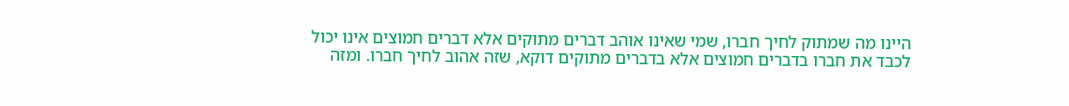היינו מה שמתוק לחיך חברו, שמי שאינו אוהב דברים מתוקים אלא דברים חמוצים אינו יכול לכבד את חברו בדברים חמוצים אלא בדברים מתוקים דוקא, שזה אהוב לחיך חברו. ומזה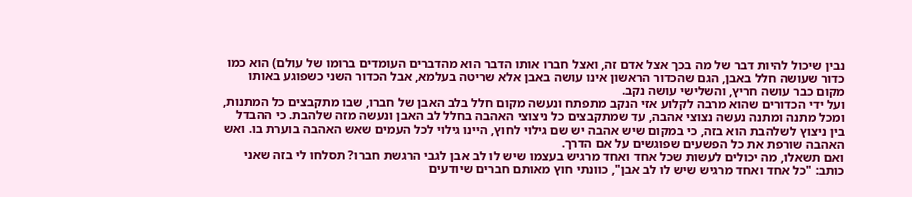נבין שיכול להיות דבר של מה בכך אצל אדם זה, ואצל חברו אותו הדבר הוא מהדברים העומדים ברומו של עולם) הוא כמו כדור שעושה חלל באבן, הגם שהכדור הראשון אינו עושה באבן אלא שריטה בעלמא, אבל הכדור השני כשפוגע באותו מקום כבר עושה חריץ, והשלישי עושה נקב.
ועל ידי הכדורים שהוא מרבה לקלוע אזי הנקב מתפתח ונעשה מקום חלל בלב האבן של חברו, שבו מתקבצים כל המתנות, ומכל מתנה ומתנה נעשה נצוצי אהבה, עד שמתקבצים כל ניצוצי האהבה בחלל לב האבן ונעשה מזה שלהבת. כי ההבדל בין ניצוץ לשלהבת הוא בזה, כי במקום שיש אהבה יש שם גילוי לחוץ, היינו גילוי לכל העמים שאש האהבה בוערת בו. ואש האהבה שורפת את כל הפשעים שפוגשים על אם הדרך.
ואם תשאלו, מה יכולים לעשות שכל אחד ואחד מרגיש בעצמו שיש לו לב אבן לגבי הרגשת חברו? תסלחו לי בזה שאני כותב: "כל אחד ואחד מרגיש שיש לו לב אבן", כוונתי חוץ מאותם חברים שיודעים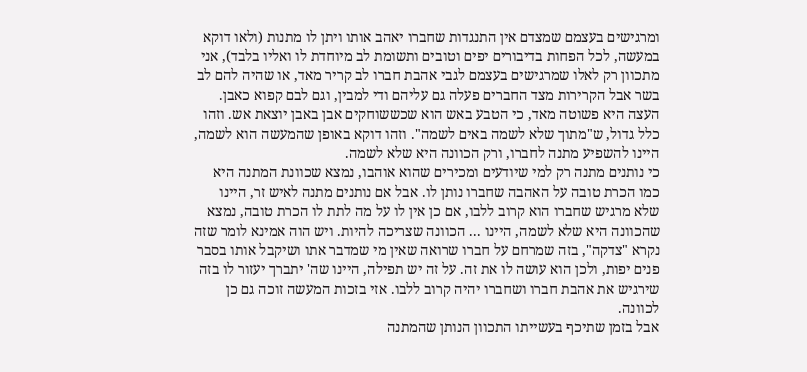ומרגישים בעצמם שמצדם אין התנגדות שחברו יאהב אותו ויתן לו מתנות (ולאו דוקא במעשה, לכל הפחות בדיבורים יפים וטובים ותשומת לב מיוחדת לו ואליו בלבד), אני מתכוון רק לאלו שמרגישים בעצמם לגבי אהבת חברו לב קריר מאד, או שהיה להם לב בשר אבל הקרירות מצד החברים פעלה גם עליהם ודי למבין, וגם לבם קפוא כאבן.
העצה היא פשוטה מאד, כי הטבע באש הוא שכששוחקים אבן באבן יוצאת אש. וזהו כלל גדול, ש"מתוך שלא לשמה באים לשמה". וזהו דוקא באופן שהמעשה הוא לשמה, היינו להשפיע מתנה לחברו, ורק הכוונה היא שלא לשמה.
כי נותנים מתנה רק למי שיודעים ומכירים שהוא אוהבו, נמצא שכוונת המתנה היא כמו הכרת טובה על האהבה שחברו נותן לו. אבל אם נותנים מתנה לאיש זר, היינו שלא מרגיש שחברו הוא קרוב ללבו, אם כן אין לו על מה לתת לו הכרת טובה, נמצא שהכוונה היא שלא לשמה, היינו ... הכוונה שצריכה להיות. ויש הוה אמינא לומר שזה נקרא "צדקה", בזה שמרחם על חברו שרואה שאין מי שמדבר אתו ושיקבל אותו בסבר פנים יפות, ולכן הוא עושה לו את זה. על זה יש תפילה, היינו שה' יתברך יעזור לו בזה שירגיש את אהבת חברו ושחברו יהיה קרוב ללבו. אזי בזכות המעשה זוכה גם כן לכוונה.
אבל בזמן שתיכף בעשייתו התכוון הנותן שהמתנה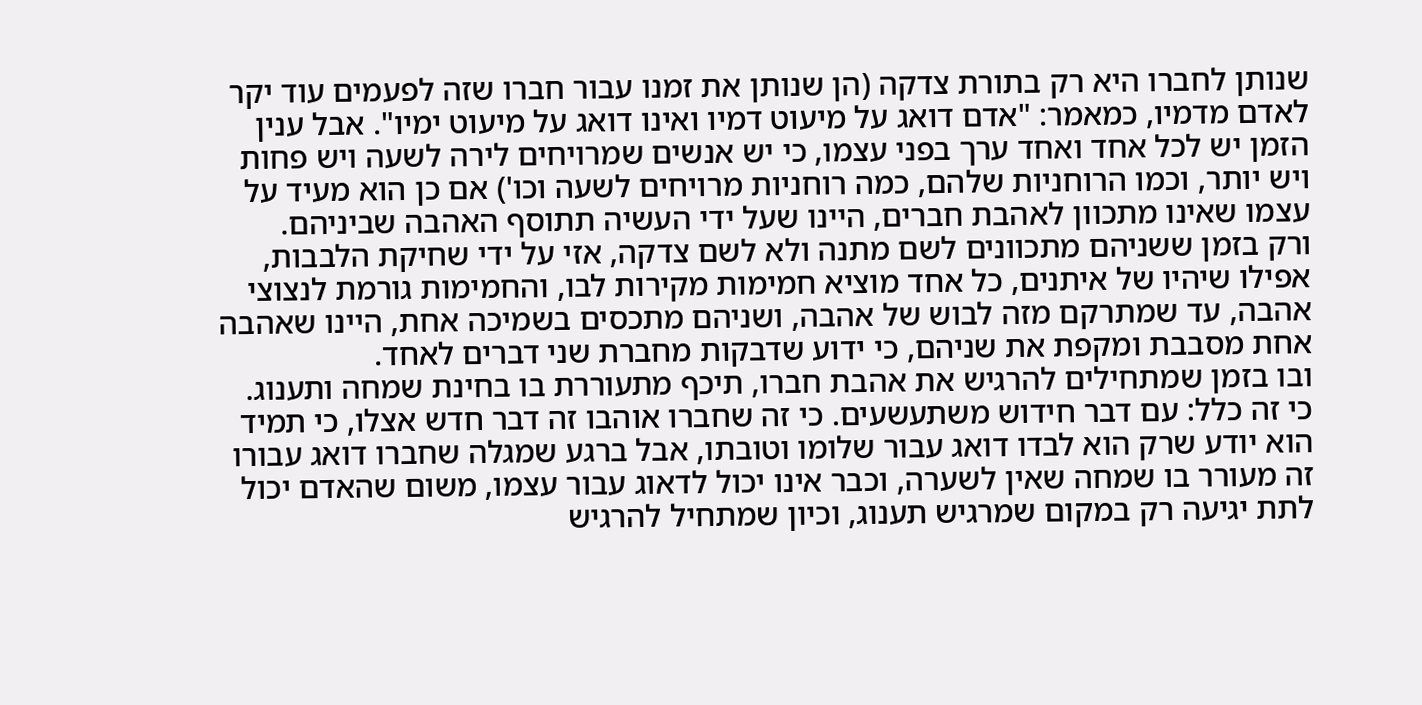שנותן לחברו היא רק בתורת צדקה (הן שנותן את זמנו עבור חברו שזה לפעמים עוד יקר לאדם מדמיו, כמאמר: "אדם דואג על מיעוט דמיו ואינו דואג על מיעוט ימיו". אבל ענין הזמן יש לכל אחד ואחד ערך בפני עצמו, כי יש אנשים שמרויחים לירה לשעה ויש פחות ויש יותר, וכמו הרוחניות שלהם, כמה רוחניות מרויחים לשעה וכו') אם כן הוא מעיד על עצמו שאינו מתכוון לאהבת חברים, היינו שעל ידי העשיה תתוסף האהבה שביניהם.
ורק בזמן ששניהם מתכוונים לשם מתנה ולא לשם צדקה, אזי על ידי שחיקת הלבבות, אפילו שיהיו של איתנים, כל אחד מוציא חמימות מקירות לבו, והחמימות גורמת לנצוצי אהבה, עד שמתרקם מזה לבוש של אהבה, ושניהם מתכסים בשמיכה אחת, היינו שאהבה אחת מסבבת ומקפת את שניהם, כי ידוע שדבקות מחברת שני דברים לאחד.
ובו בזמן שמתחילים להרגיש את אהבת חברו, תיכף מתעוררת בו בחינת שמחה ותענוג. כי זה כלל: עם דבר חידוש משתעשעים. כי זה שחברו אוהבו זה דבר חדש אצלו, כי תמיד הוא יודע שרק הוא לבדו דואג עבור שלומו וטובתו, אבל ברגע שמגלה שחברו דואג עבורו זה מעורר בו שמחה שאין לשערה, וכבר אינו יכול לדאוג עבור עצמו, משום שהאדם יכול לתת יגיעה רק במקום שמרגיש תענוג, וכיון שמתחיל להרגיש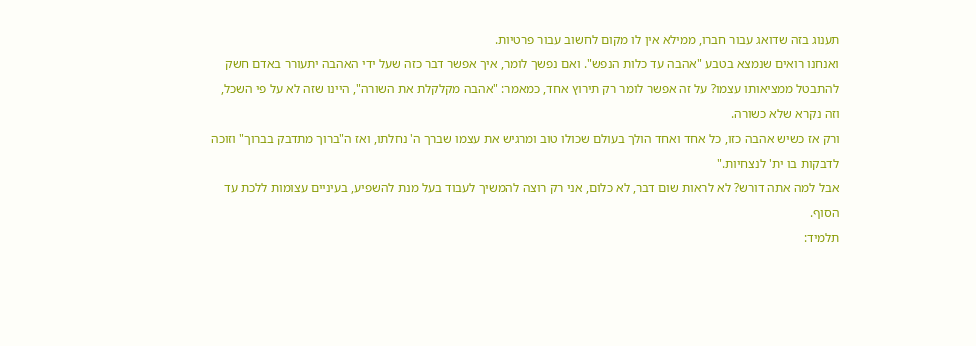תענוג בזה שדואג עבור חברו, ממילא אין לו מקום לחשוב עבור פרטיות.
ואנחנו רואים שנמצא בטבע "אהבה עד כלות הנפש". ואם נפשך לומר, איך אפשר דבר כזה שעל ידי האהבה יתעורר באדם חשק להתבטל ממציאותו עצמו? על זה אפשר לומר רק תירוץ אחד, כמאמר: "אהבה מקלקלת את השורה", היינו שזה לא על פי השכל, וזה נקרא שלא כשורה.
ורק אז כשיש אהבה כזו, כל אחד ואחד הולך בעולם שכולו טוב ומרגיש את עצמו שברך ה' נחלתו, ואז ה"ברוך מתדבק בברוך" וזוכה לדבקות בו ית' לנצחיות."
אבל למה אתה דורש? לא לראות שום דבר, לא כלום, אני רק רוצה להמשיך לעבוד בעל מנת להשפיע, בעיניים עצומות ללכת עד הסוף.
תלמיד: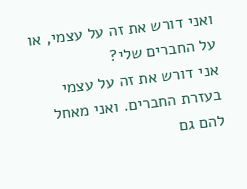ואני דורש את זה על עצמי, או על החברים שלי?
אני דורש את זה על עצמי בעזרת החברים. ואני מאחל להם גם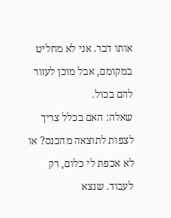אותו דבר. אני לא מחליט במקומם, אבל מוכן לעזור להם בכול.
שאלה: האם בכלל צריך לצפות לתוצאה מהכנס? או לא אכפת לי כלום, רק לעבוד. שנצא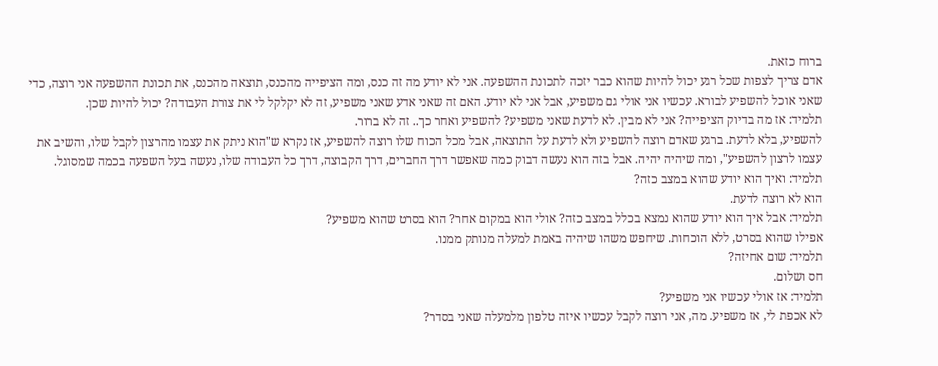ברוח כזאת.
אדם צריך לצפות שכל רגע יכול להיות שהוא כבר יזכה לתכונת ההשפעה. אני לא יודע מה זה כנס, ומה הציפייה מהכנס, תוצאה מהכנס, את תכונת ההשפעה אני רוצה, כדי שאני אוכל להשפיע לבורא. עכשיו אני אולי גם משפיע, אבל אני לא יודע. האם זה שאני אדע שאני משפיע, זה לא יקלקל לי את צורת העבודה? יכול להיות שכן.
תלמיד: אז מה בדיוק הציפייה? אני לא מבין. לא לדעת שאני משפיע? להשפיע ואחר כך.. זה לא ברור.
להשפיע, בלא לדעת. ברגע שאדם רוצה להשפיע ולא לדעת על התוצאה, אבל מכל הכוח שלו רוצה להשפיע, אז נקרא ש"הוא ניתק את עצמו מהרצון לקבל שלו, והשיב את עצמו לרצון להשפיע", ומה שיהיה יהיה. אבל בזה הוא נעשה דבוק כמה שאפשר דרך החברים, דרך הקבוצה, דרך כל העבודה שלו, נעשה בעל השפעה בכמה שמסוגל.
תלמיד: ואיך הוא יודע שהוא במצב כזה?
הוא לא רוצה לדעת.
תלמיד: אבל איך הוא יודע שהוא נמצא בכלל במצב כזה? אולי הוא במקום אחר? הוא בסרט שהוא משפיע?
אפילו שהוא בסרט, ללא הוכחות. שיחפש משהו שיהיה באמת למעלה מנותק ממנו.
תלמיד: שום אחיזה?
חס ושלום.
תלמיד: אז אולי עכשיו אני משפיע?
לא אכפת לי, אז משפיע. מה, אני רוצה לקבל עכשיו איזה טלפון מלמעלה שאני בסדר?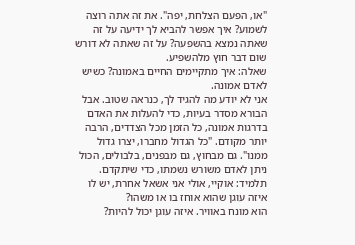"או, הפעם הצלחת, יפה". את זה אתה רוצה לשמוע? איך אפשר להביא לך ידיעה על זה שאתה נמצא בהשפעה? על זה שאתה לא דורש שום דבר חוץ מלהשפיע.
שאלה: איך מתקיימים החיים באמונה? כשיש לאדם אמונה.
אני לא יודע מה להגיד לך, כנראה שטוב. אבל הבורא מסדר בעיות, כדי להעלות את האדם בדרגות אמונה, כל הזמן מכל הצדדים, הרבה יותר מקודם. "כל הגדול מחברו, יצרו גדול ממנו". גם מבחוץ, גם מבפנים, בלבולים, הכול ניתן לאדם משורש נשמתו, כדי שיתקדם.
תלמיד: אוקיי, אולי אני אשאל אחרת, יש לו איזה עוגן שהוא אוחז בו או משהו?
הוא מונח באוויר. איזה עוגן יכול להיות?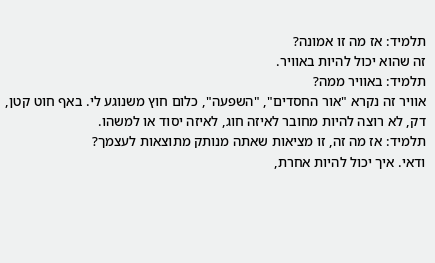תלמיד: אז מה זו אמונה?
זה שהוא יכול להיות באוויר.
תלמיד: באוויר ממה?
אוויר זה נקרא "אור החסדים", "השפעה", כלום חוץ משנוגע לי. באף חוט קטן, דק, לא רוצה להיות מחובר לאיזה חוג, לאיזה יסוד או למשהו.
תלמיד: אז מה זה, זו מציאות שאתה מנותק מתוצאות לעצמך?
ודאי. איך יכול להיות אחרת,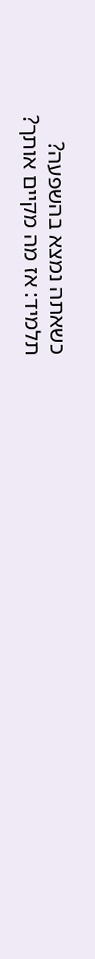כשאתה נמצא בהשפעה?
תלמיד: אז מה מקיים אותך?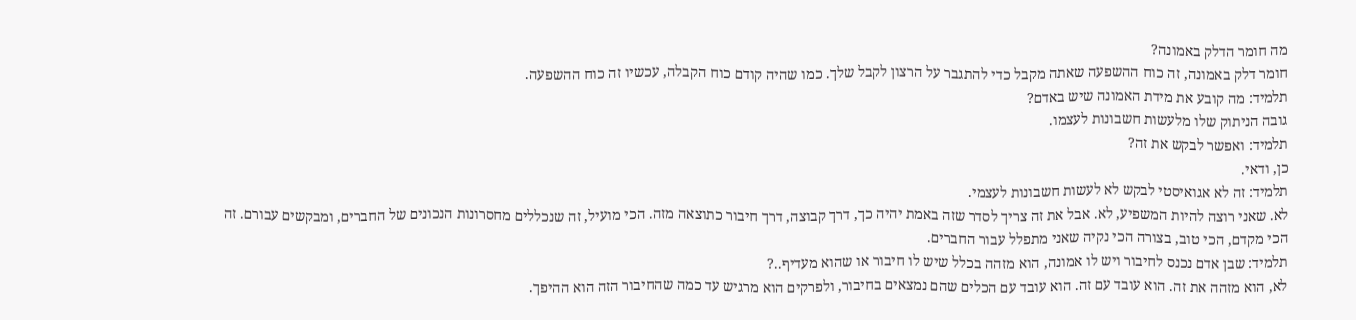מה חומר הדלק באמונה?
חומר דלק באמונה, זה כוח ההשפעה שאתה מקבל כדי להתגבר על הרצון לקבל שלך. כמו שהיה קודם כוח הקבלה, עכשיו זה כוח ההשפעה.
תלמיד: מה קובע את מידת האמונה שיש באדם?
גובה הניתוק שלו מלעשות חשבונות לעצמו.
תלמיד: ואפשר לבקש את זה?
כן, ודאי.
תלמיד: זה לא אגואיסטי לבקש לא לעשות חשבונות לעצמי.
לא. שאני רוצה להיות המשפיע, לא. אבל את זה צריך לסדר שזה באמת יהיה כך, דרך קבוצה, דרך חיבור כתוצאה מזה. הכי מועיל, זה שנכללים מחסרונות הנכונים של החברים, ומבקשים עבורם. זה הכי מקדם, הכי טוב, בצורה הכי נקיה שאני מתפלל עבור החברים.
תלמיד: שבן אדם נכנס לחיבור ויש לו אמונה, הוא מזהה בכלל שיש לו חיבור או שהוא מעדיף..?
לא, הוא מזהה את זה. הוא עובד עם זה. הוא עובד עם הכלים שהם נמצאים בחיבור, ולפרקים הוא מרגיש עד כמה שהחיבור הזה הוא ההיפך.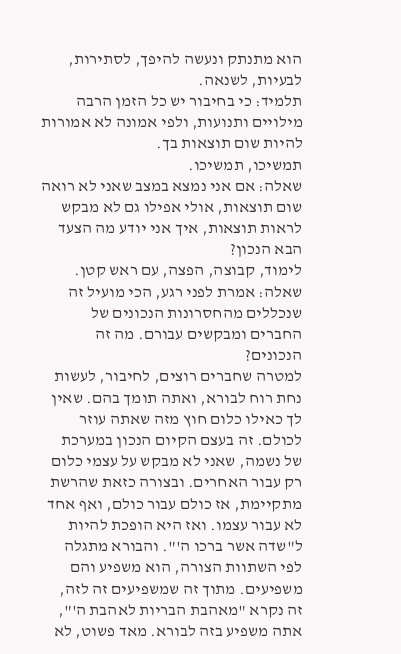הוא מתנתק ונעשה להיפך, לסתירות, לבעיות, לשנאה.
תלמיד: כי בחיבור יש כל הזמן הרבה מילויים ותנועות, ולפי אמונה לא אמורות להיות שום תוצאות בך.
תמשיכו, תמשיכו.
שאלה: אם אני נמצא במצב שאני לא רואה שום תוצאות, אולי אפילו גם לא מבקש לראות תוצאות, איך אני יודע מה הצעד הבא הנכון?
לימוד, קבוצה, הפצה, עם ראש קטן.
שאלה: אמרת לפני רגע, הכי מועיל זה שנכללים מהחסרונות הנכונים של החברים ומבקשים עבורם. מה זה הנכונים?
למטרה שחברים רוצים, לחיבור, לעשות נחת רוח לבורא, ואתה תומך בהם. שאין לך כאילו כלום חוץ מזה שאתה עוזר לכולם. זה בעצם הקיום הנכון במערכת של נשמה, שאני לא מבקש על עצמי כלום רק עבור האחרים. ובצורה כזאת שהרשת מתקיימת, אז כולם עבור כולם, ואף אחד לא עבור עצמו. ואז היא הופכת להיות ל"שדה אשר ברכו ה'". והבורא מתגלה לפי השתוות הצורה, הוא משפיע והם משפיעים. מתוך זה שמשפיעים זה לזה, זה נקרא "מאהבת הבריות לאהבת ה'", אתה משפיע בזה לבורא. מאד פשוט, לא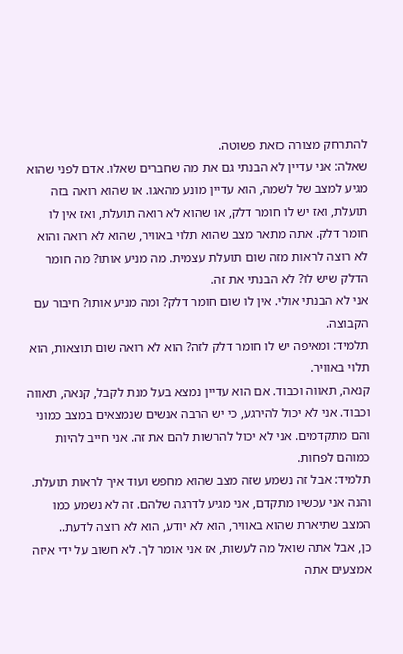להתרחק מצורה כזאת פשוטה.
שאלה: אני עדיין לא הבנתי גם את מה שחברים שאלו. אדם לפני שהוא מגיע למצב של לשמה, הוא עדיין מונע מהאגו. או שהוא רואה בזה תועלת, ואז יש לו חומר דלק, או שהוא לא רואה תועלת, ואז אין לו חומר דלק. אתה מתאר מצב שהוא תלוי באוויר, שהוא לא רואה והוא לא רוצה לראות מזה שום תועלת עצמית. מה מניע אותו? מה חומר הדלק שיש לו? לא הבנתי את זה.
אני לא הבנתי אולי. אין לו שום חומר דלק? ומה מניע אותו? חיבור עם הקבוצה.
תלמיד: ומאיפה יש לו חומר דלק לזה? הוא לא רואה שום תוצאות, הוא תלוי באוויר.
קנאה, תאווה וכבוד. אם הוא עדיין נמצא בעל מנת לקבל, קנאה, תאווה וכבוד. אני לא יכול להירגע, כי יש הרבה אנשים שנמצאים במצב כמוני והם מתקדמים. אני לא יכול להרשות להם את זה. אני חייב להיות כמוהם לפחות.
תלמיד: אבל זה נשמע שזה מצב שהוא מחפש ועוד איך לראות תועלת. והנה אני עכשיו מתקדם, אני מגיע לדרגה שלהם. זה לא נשמע כמו המצב שתיארת שהוא באוויר, הוא לא יודע, הוא לא רוצה לדעת..
כן, אבל אתה שואל מה לעשות, אז אני אומר לך. לא חשוב על ידי איזה אמצעים אתה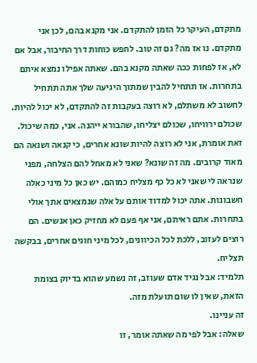מתקדם, העיקר כל הזמן להתקדם. אני מקנא בהם, לכן אני מתקדם. נו אז מה? גם זה טוב. לחפש כוחות דרך החיבור, אבל אם לא, אז לפחות ככה שאתה מקנא בהם. שאתה אפילו נמצא איתם בתחרות. אז תתחיל להבין שמתוך היגיעה שלך אתה תתחיל לחשוב לא משתלם, לא רוצה בעקבות זה להתקדם, לא יכול להיות. שכולם ירוויחו, שכולם יצליחו, שהבורא ייהנה. אני, כמה שיכול.
זאת אומרת, אני לא רוצה להיות שונא אחרים, כי קנאה ושנאה הם מאוד קרובים. מה זה שונא? שאני לא מאחל להם הצלחה, מפני שנראה לי שאני לא כל כף מצליח כמוהם. יש כאן כל מיני כאלה חשבונות. אתה יכול למדוד אותם על אלה שנמצאים אתך אולי בתחרות. אתם ראיתם, אני אף פעם לא מחזיק כאן אנשים. הם רוצים לעזוב, ללכת לכל הכיוונים, לכל מיני חוגים אחרים, בבקשה תצליח.
תלמיד: אבל נגיד אדם שעוזב, זה נשמע שהוא בדיוק בצומת הזאת, שאין לו שום תועלת מזה.
זה עניינו.
שאלה: אבל לפי מה שאתה אומר, זו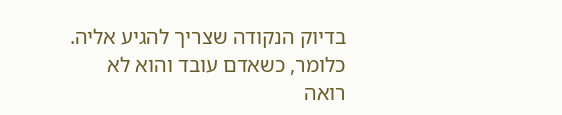בדיוק הנקודה שצריך להגיע אליה. כלומר, כשאדם עובד והוא לא רואה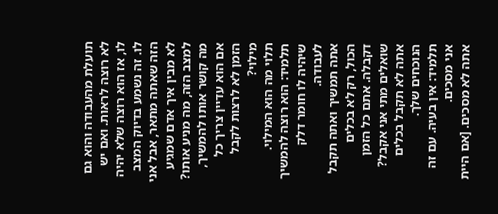תועלת מהעבודה והוא גם לא רוצה לראות. ואם יש לו, אז הוא רוצה שלא יהיה לו. זה נשמע בדיוק המצב הזה שאתה מתאר, אבל אני לא מבין איך אדם שמגיע למצב הזה, מה מניע אותו? מה קושר אותו להמשיך, אם הוא עדיין צריך כל הזמן לא לרצות לקבל מילוי?
תלוי מה הוא המילוי.
תלמיד: הוא רוצה להמשיך שיהיה לו חומר דלק לעבודה.
אתה תמשיך ואתה תקבל הכול, רק לא בכלים דקבלה. אתם כל הזמן שואלים מתי אני אקבל? אתה לא תקבל בכלים הנוכחים שלך.
תלמיד: אין בעיה. עם זה אני מסכים.
אתה לא מסכים. [אם היית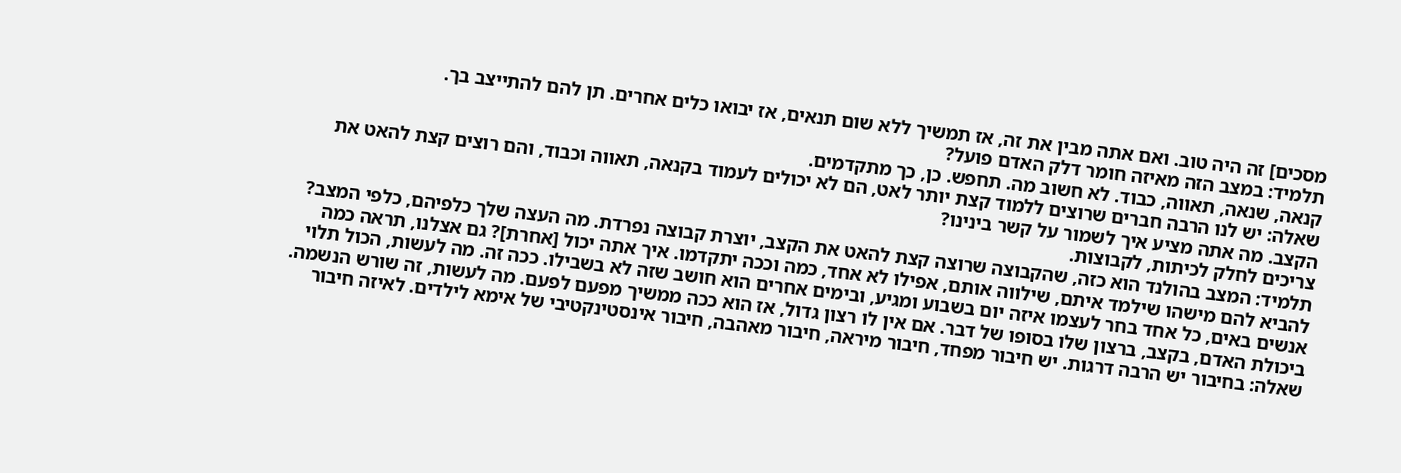מסכים] זה היה טוב. ואם אתה מבין את זה, אז תמשיך ללא שום תנאים, אז יבואו כלים אחרים. תן להם להתייצב בך.
תלמיד: במצב הזה מאיזה חומר דלק האדם פועל?
קנאה, שנאה, תאווה, כבוד. לא חשוב מה. תחפש. כן, כך מתקדמים.
שאלה: יש לנו הרבה חברים שרוצים ללמוד קצת יותר לאט, הם לא יכולים לעמוד בקנאה, תאווה וכבוד, והם רוצים קצת להאט את הקצב. מה אתה מציע איך לשמור על קשר בינינו?
צריכים לחלק לכיתות, לקבוצות.
תלמיד: המצב בהולנד הוא כזה, שהקבוצה שרוצה קצת להאט את הקצב, יוצרת קבוצה נפרדת. מה העצה שלך כלפיהם, כלפי המצב?
להביא להם מישהו שילמד איתם, שילווה אותם, אפילו לא אחד, כמה וככה יתקדמו. איך אתה יכול [אחרת]? גם אצלנו, תראה כמה אנשים באים, כל אחד בחר לעצמו איזה יום בשבוע ומגיע, ובימים אחרים הוא חושב שזה לא בשבילו. ככה זה. מה לעשות, הכול תלוי ביכולת האדם, בקצב, ברצון שלו בסופו של דבר. אם אין לו רצון גדול, אז הוא ככה ממשיך מפעם לפעם. מה לעשות, זה שורש הנשמה.
שאלה: בחיבור יש הרבה דרגות. יש חיבור מפחד, חיבור מיראה, חיבור מאהבה, חיבור אינסטינקטיבי של אימא לילדים. לאיזה חיבור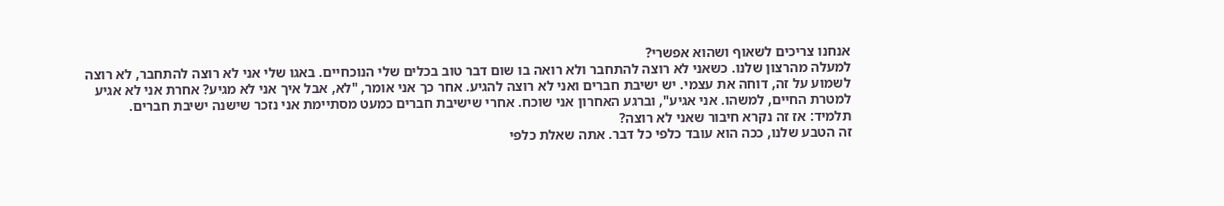אנחנו צריכים לשאוף ושהוא אפשרי?
למעלה מהרצון שלנו. כשאני לא רוצה להתחבר ולא רואה בו שום דבר טוב בכלים שלי הנוכחיים. באגו שלי אני לא רוצה להתחבר, לא רוצה לשמוע על זה, דוחה את עצמי. יש ישיבת חברים ואני לא רוצה להגיע. אחר כך אני אומר, "לא, אבל איך אני לא מגיע? אחרת אני לא אגיע למטרת החיים, למשהו. אני אגיע", וברגע האחרון אני שוכח. אחרי שישיבת חברים כמעט מסתיימת אני נזכר שישנה ישיבת חברים.
תלמיד: אז זה נקרא חיבור שאני לא רוצה?
זה הטבע שלנו, ככה הוא עובד כלפי כל דבר. אתה שאלת כלפי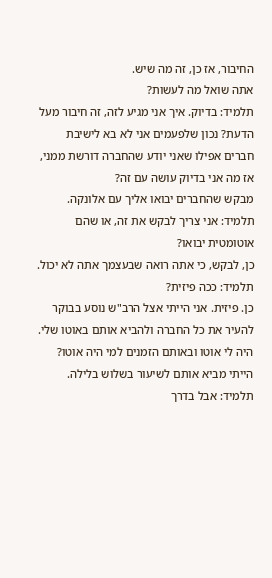החיבור, אז כן, זה מה שיש.
אתה שואל מה לעשות?
תלמיד: בדיוק. איך אני מגיע לזה, זה חיבור מעל הדעת? נכון שלפעמים אני לא בא לישיבת חברים אפילו שאני יודע שהחברה דורשת ממני, אז מה אני בדיוק עושה עם זה?
מבקש שהחברים יבואו אליך עם אלונקה.
תלמיד: אני צריך לבקש את זה, או שהם אוטומטית יבואו?
כן, לבקש, כי אתה רואה שבעצמך אתה לא יכול.
תלמיד: ככה פיזית?
כן. פיזית. אני הייתי אצל הרב"ש נוסע בבוקר להעיר את כל החברה ולהביא אותם באוטו שלי. היה לי אוטו ובאותם הזמנים למי היה אוטו? הייתי מביא אותם לשיעור בשלוש בלילה.
תלמיד: אבל בדרך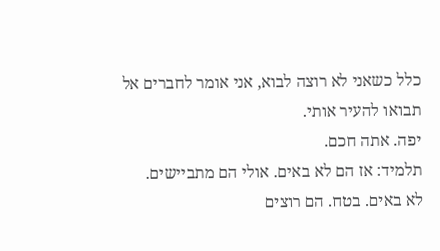כלל כשאני לא רוצה לבוא, אני אומר לחברים אל תבואו להעיר אותי.
יפה. אתה חכם.
תלמיד: אז הם לא באים. אולי הם מתביישים.
לא באים. בטח. הם רוצים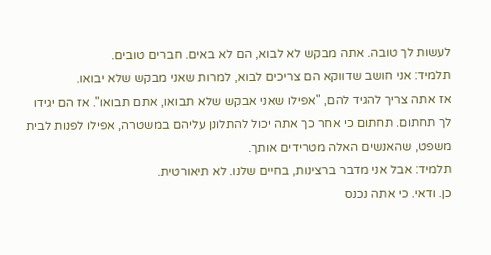לעשות לך טובה. אתה מבקש לא לבוא, הם לא באים. חברים טובים.
תלמיד: אני חושב שדווקא הם צריכים לבוא, למרות שאני מבקש שלא יבואו.
אז אתה צריך להגיד להם, "אפילו שאני אבקש שלא תבואו, אתם תבואו". אז הם יגידו לך תחתום. תחתום כי אחר כך אתה יכול להתלונן עליהם במשטרה, אפילו לפנות לבית משפט, שהאנשים האלה מטרידים אותך.
תלמיד: אבל אני מדבר ברצינות, בחיים שלנו. לא תיאורטית.
כן. ודאי. כי אתה נכנס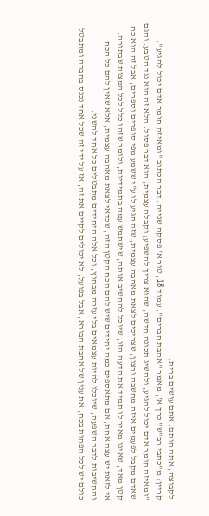לקבוצה, אתה חותם. אתם עושים ברית.
קריין: מ"כתבי רב"ש" כרך א', מאמר "אהבת חברים". עמוד 18, טור א' פסקה שנייה. דבר הכתוב "ומאיזה חומר אדם יכול להגיע".
"ומאיזה חומר אדם יכול להגיע, ולהשיג תכונה חדשה, שהוא צריך להשפיע; וקבלה עצמית, הוא דבר פסול. הלא זה הוא נגד הטבע. והגם שאדם מקבל לפעמים איזה מחשבה ורצון, שצריכים לצאת מאהבה עצמית, שזה הגיע לו ע"י ששמע מפי סופרים וספרים, אבל זה הוא כח קטן מאד, שאינו מאיר לו תמיד את הדעה הזו, שיוכל להחשיב אותה, שישתמש עמה בתמידיות, ולומר שזהו כלל לכל המצות שבתורה.
אי לזאת יש עצה אחת, אם מתאספים כמה יחידים שיש להם הכח הקטן הזה, שכדאי לצאת מאהבה עצמית, אלא שאין להם כל הכח והחשיבות לדבר השפעה, שיוכלו להיות עצמאים בלי עזרה מבחוץ, וכל אלה היחידים מתבטלים כל אחד להשני.
כולם יש לכל הפחות בכח, את ענין של אהבת הבורא, אבל בפועל, לא יכולים לקיים את זה, אז על ידי זה שכל אחד נכנס בחברה ומתבטל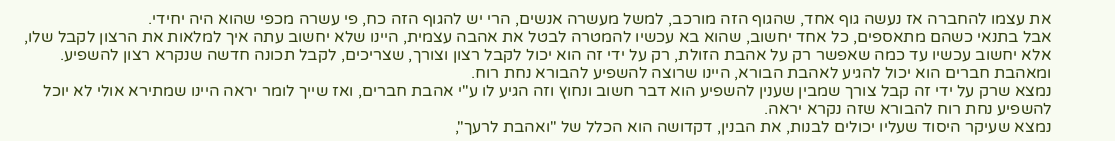את עצמו להחברה אז נעשה גוף אחד, שהגוף הזה מורכב, למשל מעשרה אנשים, הרי יש להגוף הזה כח, פי עשרה מכפי שהוא היה יחידי.
אבל בתנאי כשהם מתאספים, כל אחד יחשוב, שהוא בא עכשיו להמטרה לבטל את אהבה עצמית, היינו שלא יחשוב עתה איך למלאות את הרצון לקבל שלו, אלא יחשוב עכשיו עד כמה שאפשר רק על אהבת הזולת, רק על ידי זה הוא יכול לקבל רצון וצורך, שצריכים, לקבל תכונה חדשה שנקרא רצון להשפיע. ומאהבת חברים הוא יכול להגיע לאהבת הבורא, היינו שרוצה להשפיע להבורא נחת רוח.
נמצא שרק על ידי זה קבל צורך שמבין שענין להשפיע הוא דבר חשוב ונחוץ וזה הגיע לו ע"י אהבת חברים, ואז שייך לומר יראה היינו שמתירא אולי לא יוכל להשפיע נחת רוח להבורא שזה נקרא יראה.
נמצא שעיקר היסוד שעליו יכולים לבנות, את הבנין, דקדושה הוא הכלל של "ואהבת לרעך",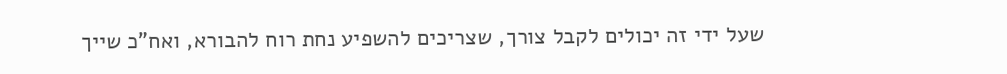שעל ידי זה יכולים לקבל צורך, שצריכים להשפיע נחת רוח להבורא, ואח"כ שייך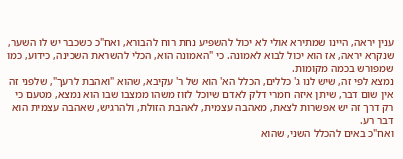ענין יראה, היינו שמתירא אולי לא יכול להשפיע נחת רוח להבורא, ואח"כ כשכבר יש לו השער, שנקרא יראה, אז הוא יכול לבוא לאמונה. כי "האמונה הוא, הכלי להשראת השכינה, כידוע, כמו שמפורש בכמה מקומות.
נמצא לפי זה, שיש לנו ג' כללים, הכלל הא' הוא של ר' עקיבא, שהוא "ואהבת לרעך", שלפני זה אין שום דבר, שיתן איזה חמרי דלק לאדם שיוכל לזוז משהו ממצבו שבו הוא נמצא, מטעם כי רק דרך זה יש אפשרות לצאת, מאהבה עצמית, לאהבת הזולת, ולהרגיש, שאהבה עצמית הוא דבר רע.
ואח"כ באים להכלל השני, שהוא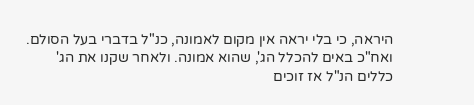היראה, כי בלי יראה אין מקום לאמונה, כנ"ל בדברי בעל הסולם.
ואח"כ באים להכלל הג', שהוא אמונה. ולאחר שקנו את הג' כללים הנ"ל אז זוכים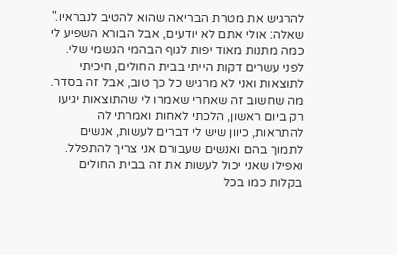להרגיש את מטרת הבריאה שהוא להטיב לנבראיו."
שאלה: אולי אתם לא יודעים, אבל הבורא השפיע לי כמה מתנות מאוד יפות לגוף הבהמי הגשמי שלי. לפני עשרים דקות הייתי בבית החולים, חיכיתי לתוצאות ואני לא מרגיש כל כך טוב, אבל זה בסדר.
מה שחשוב זה שאחרי שאמרו לי שהתוצאות יגיעו רק ביום ראשון, הלכתי לאחות ואמרתי לה להתראות, כיוון שיש לי דברים לעשות, אנשים לתמוך בהם ואנשים שעבורם אני צריך להתפלל. ואפילו שאני יכול לעשות את זה בבית החולים בקלות כמו בכל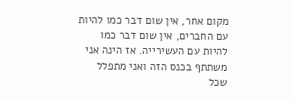מקום אחר, אין שום דבר כמו להיות עם החברים, אין שום דבר כמו להיות עם העשירייה. אז הינה אני משתתף בכנס הזה ואני מתפלל שכל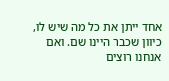אחד ייתן את כל מה שיש לו, כיוון שכבר היינו שם. ואם אנחנו רוצים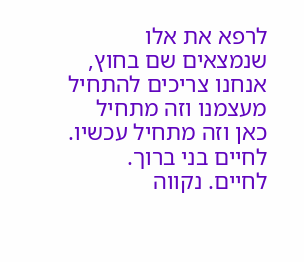לרפא את אלו שנמצאים שם בחוץ, אנחנו צריכים להתחיל מעצמנו וזה מתחיל כאן וזה מתחיל עכשיו. לחיים בני ברוך.
לחיים. נקווה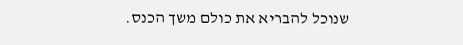שנוכל להבריא את כולם משך הכנס.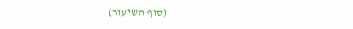(סוף השיעור)